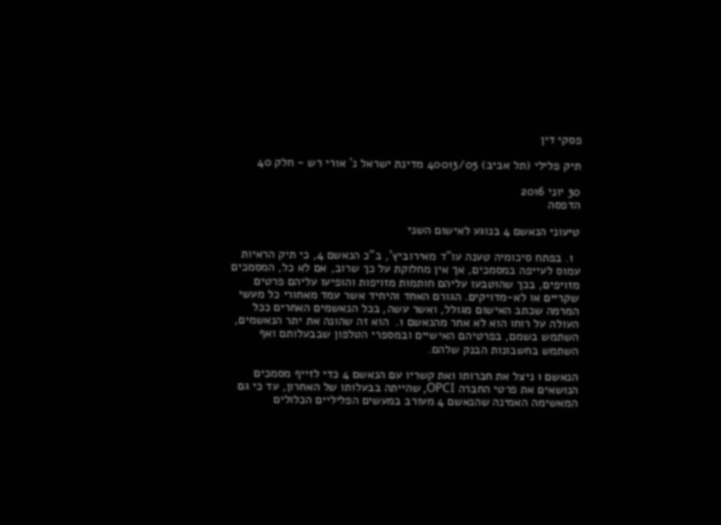פסקי דין

תיק פלילי (תל אביב) 40013/05 מדינת ישראל נ' אורי רש - חלק 40

30 יוני 2016
הדפסה

טיעוני הנאשם 4 בנוגע לאישום השני

  1. בפתח סיכומיה טענה עו"ד מאירוביץ', ב"כ הנאשם 4, כי תיק הראיות עמוס לעייפה במסמכים, אך אין מחלוקת על כך שרוב, אם לא כל, המסמכים מזויפים, בכך שהוטבעו עליהם חותמות מזויפות והופיעו עליהם פרטים שקריים או לא-מדויקים. הגורם האחד והיחיד אשר עמד מאחורי כל מעשי המרמה שכתב האישום מגולל, ואשר עשה, בכל הנאשמים האחרים ככל העולה על רוחו הוא לא אחר מהנאשם 1.  הוא זה שהונה את יתר הנאשמים, השתמש בשמם, בפרטיהם האישיים ובמספרי הטלפון שבבעלותם ואף השתמש בחשבונות הבנק שלהם.

הנאשם 1 ניצל את חברותו ואת קשריו עם הנאשם 4 כדי לזייף מסמכים הנושאים את פרטי החברה OPCI, שהייתה בבעלותו של האחרון, עד כי גם המאשימה האמינה שהנאשם 4 מעורב במעשים הפליליים הכלולים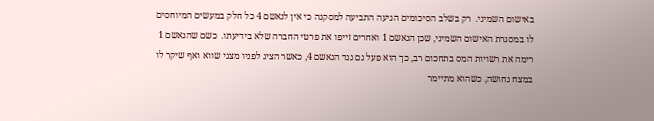באישום השמיני.  רק בשלב הסיכומים הגיעה התביעה למסקנה כי אין לנאשם 4 כל חלק במעשים המיוחסים לו במסגרת האישום השמיני, שכן הנאשם 1 ואחרים זייפו את פרטי החברה שלא בידיעתו.  כשם שהנאשם 1 רימה את רשויות המס בתחכום רב, כך הוא פעל גם נגד הנאשם 4, כאשר הציג לפניו מצגי שווא ואף שיקר לו במצח נחושה, כשהוא מתיימר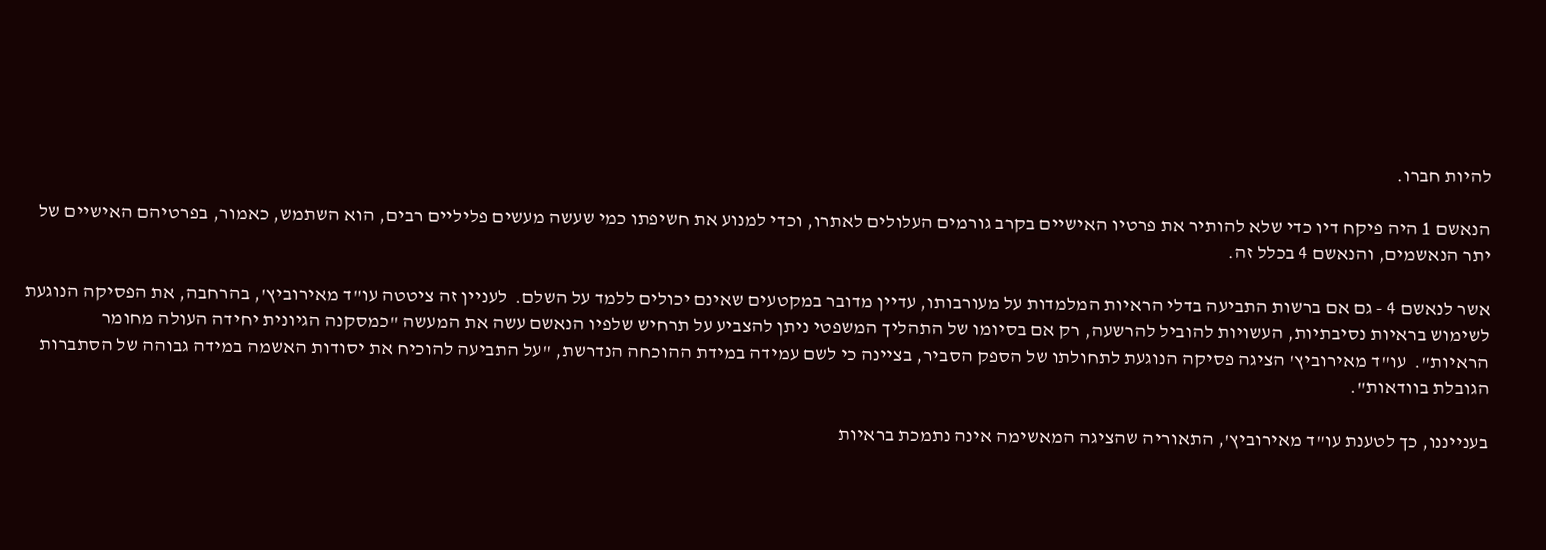להיות חברו.

הנאשם 1 היה פיקח דיו כדי שלא להותיר את פרטיו האישיים בקרב גורמים העלולים לאתרו, וכדי למנוע את חשיפתו כמי שעשה מעשים פליליים רבים, הוא השתמש, כאמור, בפרטיהם האישיים של יתר הנאשמים, והנאשם 4 בכלל זה.

אשר לנאשם 4 - גם אם ברשות התביעה בדלי הראיות המלמדות על מעורבותו, עדיין מדובר במקטעים שאינם יכולים ללמד על השלם.  לעניין זה ציטטה עו"ד מאירוביץ', בהרחבה, את הפסיקה הנוגעת לשימוש בראיות נסיבתיות, העשויות להוביל להרשעה, רק אם בסיומו של התהליך המשפטי ניתן להצביע על תרחיש שלפיו הנאשם עשה את המעשה "כמסקנה הגיונית יחידה העולה מחומר הראיות".  עו"ד מאירוביץ' הציגה פסיקה הנוגעת לתחולתו של הספק הסביר, בציינה כי לשם עמידה במידת ההוכחה הנדרשת, "על התביעה להוכיח את יסודות האשמה במידה גבוהה של הסתברות הגובלת בוודאות".

בענייננו, כך לטענת עו"ד מאירוביץ', התאוריה שהציגה המאשימה אינה נתמכת בראיות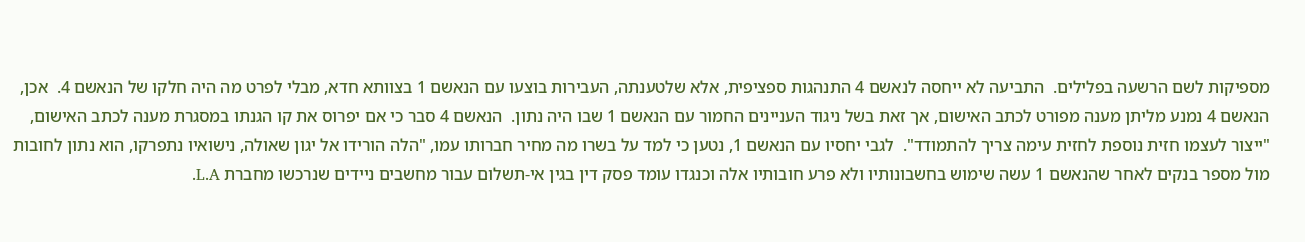מספיקות לשם הרשעה בפלילים.  התביעה לא ייחסה לנאשם 4 התנהגות ספציפית, אלא שלטענתה, העבירות בוצעו עם הנאשם 1 בצוותא חדא, מבלי לפרט מה היה חלקו של הנאשם 4.  אכן, הנאשם 4 נמנע מליתן מענה מפורט לכתב האישום, אך זאת בשל ניגוד העניינים החמור עם הנאשם 1 שבו היה נתון.  הנאשם 4 סבר כי אם יפרוס את קו הגנתו במסגרת מענה לכתב האישום, "ייצור לעצמו חזית נוספת לחזית עימה צריך להתמודד".  לגבי יחסיו עם הנאשם 1, נטען כי למד על בשרו מה מחיר חברותו עמו, "הלה הורידו אל יגון שאולה, נישואיו נתפרקו, הוא נתון לחובות מול מספר בנקים לאחר שהנאשם 1 עשה שימוש בחשבונותיו ולא פרע חובותיו אלה וכנגדו עומד פסק דין בגין אי-תשלום עבור מחשבים ניידים שנרכשו מחברת L.A.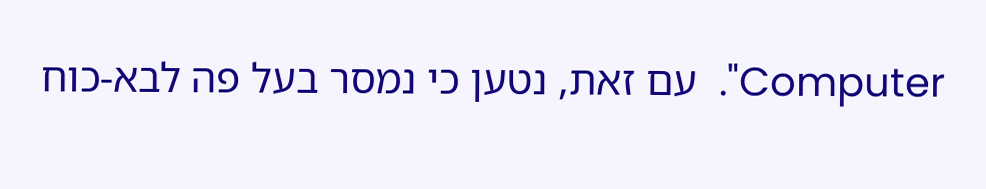Computer".  עם זאת, נטען כי נמסר בעל פה לבא-כוח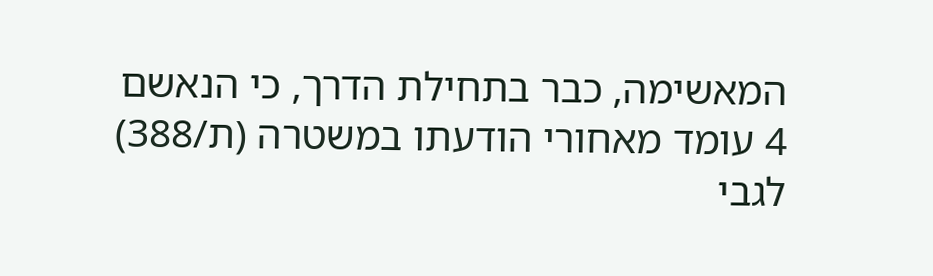המאשימה, כבר בתחילת הדרך, כי הנאשם 4 עומד מאחורי הודעתו במשטרה (ת/388) לגבי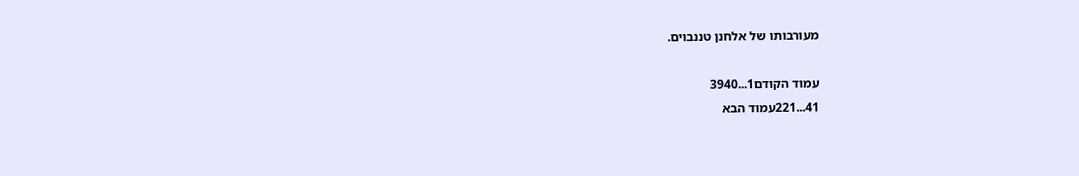מעורבותו של אלחנן טננבוים.

עמוד הקודם1...3940
41...221עמוד הבא